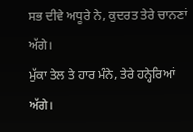ਸਭ ਦੀਵੇ ਅਧੂਰੇ ਨੇ, ਕੁਦਰਤ ਤੇਰੇ ਚਾਨਣਾਂ ਅੱਗੇ।
ਮੁੱਕਾ ਤੇਲ ਤੇ ਹਾਰ ਮੰਨੇ, ਤੇਰੇ ਹਨ੍ਹੇਰਿਆਂ ਅੱਗੇ।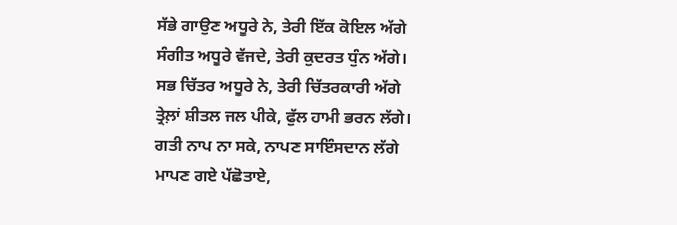ਸੱਭੇ ਗਾਉਣ ਅਧੂਰੇ ਨੇ, ਤੇਰੀ ਇੱਕ ਕੋਇਲ ਅੱਗੇ
ਸੰਗੀਤ ਅਧੂਰੇ ਵੱਜਦੇ, ਤੇਰੀ ਕੁਦਰਤ ਧੁੰਨ ਅੱਗੇ।
ਸਭ ਚਿੱਤਰ ਅਧੂਰੇ ਨੇ, ਤੇਰੀ ਚਿੱਤਰਕਾਰੀ ਅੱਗੇ
ਤ੍ਰੇਲ਼ਾਂ ਸ਼ੀਤਲ ਜਲ ਪੀਕੇ, ਫੁੱਲ ਹਾਮੀ ਭਰਨ ਲੱਗੇ।
ਗਤੀ ਨਾਪ ਨਾ ਸਕੇ, ਨਾਪਣ ਸਾਇੰਸਦਾਨ ਲੱਗੇ
ਮਾਪਣ ਗਏ ਪੱਛੋਤਾਏ,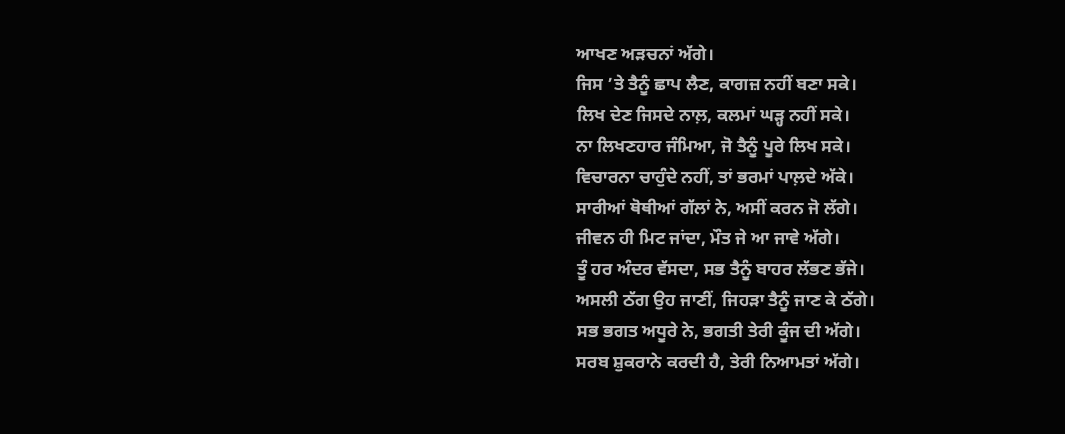ਆਖਣ ਅੜਚਨਾਂ ਅੱਗੇ।
ਜਿਸ ’ਤੇ ਤੈਨੂੰ ਛਾਪ ਲੈਣ, ਕਾਗਜ਼ ਨਹੀਂ ਬਣਾ ਸਕੇ।
ਲਿਖ ਦੇਣ ਜਿਸਦੇ ਨਾਲ਼, ਕਲਮਾਂ ਘੜ੍ਹ ਨਹੀਂ ਸਕੇ।
ਨਾ ਲਿਖਣਹਾਰ ਜੰਮਿਆ, ਜੋ ਤੈਨੂੰ ਪੂਰੇ ਲਿਖ ਸਕੇ।
ਵਿਚਾਰਨਾ ਚਾਹੁੰਦੇ ਨਹੀਂ, ਤਾਂ ਭਰਮਾਂ ਪਾਲ਼ਦੇ ਅੱਕੇ।
ਸਾਰੀਆਂ ਥੋਥੀਆਂ ਗੱਲਾਂ ਨੇ, ਅਸੀਂ ਕਰਨ ਜੋ ਲੱਗੇ।
ਜੀਵਨ ਹੀ ਮਿਟ ਜਾਂਦਾ, ਮੌਤ ਜੇ ਆ ਜਾਵੇ ਅੱਗੇ।
ਤੂੰ ਹਰ ਅੰਦਰ ਵੱਸਦਾ, ਸਭ ਤੈਨੂੰ ਬਾਹਰ ਲੱਭਣ ਭੱਜੇ।
ਅਸਲੀ ਠੱਗ ਉਹ ਜਾਣੀਂ, ਜਿਹੜਾ ਤੈਨੂੰ ਜਾਣ ਕੇ ਠੱਗੇ।
ਸਭ ਭਗਤ ਅਧੂਰੇ ਨੇ, ਭਗਤੀ ਤੇਰੀ ਕੂੰਜ ਦੀ ਅੱਗੇ।
ਸਰਬ ਸ਼ੁਕਰਾਨੇ ਕਰਦੀ ਹੈ, ਤੇਰੀ ਨਿਆਮਤਾਂ ਅੱਗੇ।